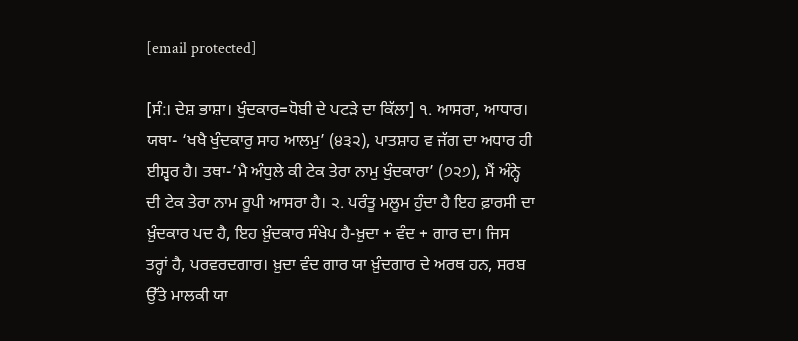[email protected]

[ਸੰ:। ਦੇਸ਼ ਭਾਸ਼ਾ। ਖੁੰਦਕਾਰ=ਧੋਬੀ ਦੇ ਪਟੜੇ ਦਾ ਕਿੱਲਾ] ੧. ਆਸਰਾ, ਆਧਾਰ। ਯਥਾ- ‘ਖਖੈ ਖੁੰਦਕਾਰੁ ਸਾਹ ਆਲਮੁ’ (੪੩੨), ਪਾਤਸ਼ਾਹ ਵ ਜੱਗ ਦਾ ਅਧਾਰ ਹੀ ਈਸ਼੍ਵਰ ਹੈ। ਤਥਾ-’ਮੈ ਅੰਧੁਲੇ ਕੀ ਟੇਕ ਤੇਰਾ ਨਾਮੁ ਖੁੰਦਕਾਰਾ’ (੭੨੭), ਮੈਂ ਅੰਨ੍ਹੇ ਦੀ ਟੇਕ ਤੇਰਾ ਨਾਮ ਰੂਪੀ ਆਸਰਾ ਹੈ। ੨. ਪਰੰਤੂ ਮਲੂਮ ਹੁੰਦਾ ਹੈ ਇਹ ਫ਼ਾਰਸੀ ਦਾ ਖ਼ੁੰਦਕਾਰ ਪਦ ਹੈ, ਇਹ ਖ਼ੁੰਦਕਾਰ ਸੰਖੇਪ ਹੈ-ਖ਼ੁਦਾ + ਵੰਦ + ਗਾਰ ਦਾ। ਜਿਸ ਤਰ੍ਹਾਂ ਹੈ, ਪਰਵਰਦਗਾਰ। ਖ਼ੁਦਾ ਵੰਦ ਗਾਰ ਯਾ ਖ਼ੁੰਦਗਾਰ ਦੇ ਅਰਥ ਹਨ, ਸਰਬ ਉੱਤੇ ਮਾਲਕੀ ਯਾ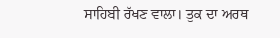ਸਾਹਿਬੀ ਰੱਖਣ ਵਾਲਾ। ਤੁਕ ਦਾ ਅਰਥ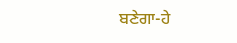ਬਣੇਗਾ-ਹੇ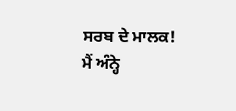ਸਰਬ ਦੇ ਮਾਲਕ! ਮੈਂ ਅੰਨ੍ਹੇ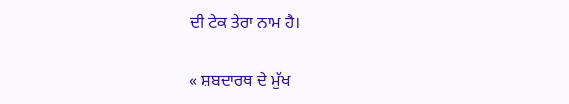ਦੀ ਟੇਕ ਤੇਰਾ ਨਾਮ ਹੈ।

« ਸ਼ਬਦਾਰਥ ਦੇ ਮੁੱਖ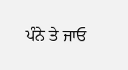ਪੰਨੇ ਤੇ ਜਾਓ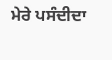ਮੇਰੇ ਪਸੰਦੀਦਾ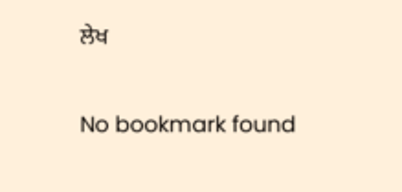ਲੇਖ

No bookmark found